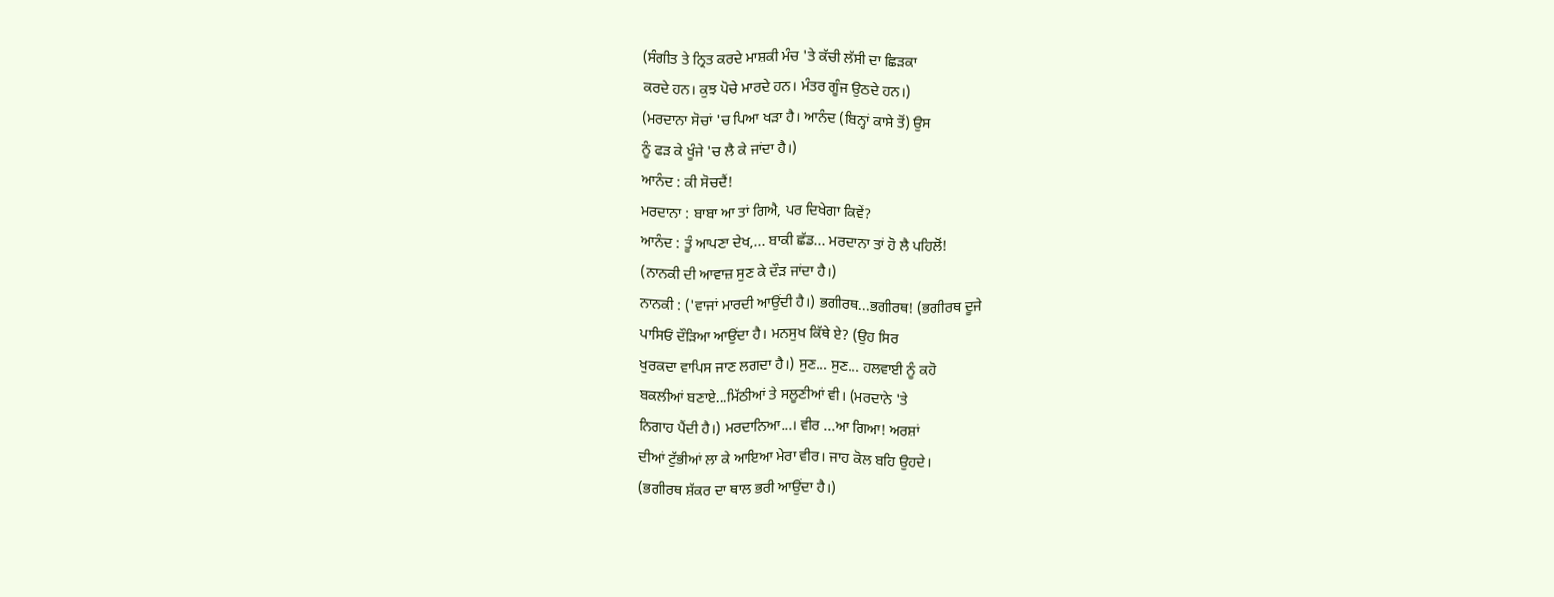(ਸੰਗੀਤ ਤੇ ਨ੍ਰਿਤ ਕਰਦੇ ਮਾਸ਼ਕੀ ਮੰਚ 'ਤੇ ਕੱਚੀ ਲੱਸੀ ਦਾ ਛਿੜਕਾ
ਕਰਦੇ ਹਨ। ਕੁਝ ਪੋਚੇ ਮਾਰਦੇ ਹਨ। ਮੰਤਰ ਗੂੰਜ ਉਠਦੇ ਹਨ।)
(ਮਰਦਾਨਾ ਸੋਚਾਂ 'ਚ ਪਿਆ ਖੜਾ ਹੈ। ਆਨੰਦ (ਬਿਨ੍ਹਾਂ ਕਾਸੇ ਤੋਂ) ਉਸ
ਨੂੰ ਫੜ ਕੇ ਖੂੰਜੇ 'ਚ ਲੈ ਕੇ ਜਾਂਦਾ ਹੈ।)
ਆਨੰਦ : ਕੀ ਸੋਚਦੈਂ!
ਮਰਦਾਨਾ : ਬਾਬਾ ਆ ਤਾਂ ਗਿਐ, ਪਰ ਦਿਖੇਗਾ ਕਿਵੇਂ?
ਆਨੰਦ : ਤੂੰ ਆਪਣਾ ਦੇਖ,... ਬਾਕੀ ਛੱਡ... ਮਰਦਾਨਾ ਤਾਂ ਹੋ ਲੈ ਪਹਿਲੋਂ!
(ਨਾਨਕੀ ਦੀ ਆਵਾਜ਼ ਸੁਣ ਕੇ ਦੌੜ ਜਾਂਦਾ ਹੈ।)
ਨਾਨਕੀ : ('ਵਾਜਾਂ ਮਾਰਦੀ ਆਉਂਦੀ ਹੈ।) ਭਗੀਰਥ...ਭਗੀਰਥ! (ਭਗੀਰਥ ਦੂਜੇ
ਪਾਸਿਓਂ ਦੌੜਿਆ ਆਉਂਦਾ ਹੈ। ਮਨਸੁਖ ਕਿੱਥੇ ਏ? (ਉਹ ਸਿਰ
ਖੁਰਕਦਾ ਵਾਪਿਸ ਜਾਣ ਲਗਦਾ ਹੈ।) ਸੁਣ... ਸੁਣ... ਹਲਵਾਈ ਨੂੰ ਕਹੋ
ਬਕਲੀਆਂ ਬਣਾਏ...ਮਿੱਠੀਆਂ ਤੇ ਸਲੂਣੀਆਂ ਵੀ। (ਮਰਦਾਨੇ 'ਤੇ
ਨਿਗਾਹ ਪੈਂਦੀ ਹੈ।) ਮਰਦਾਨਿਆ...। ਵੀਰ ...ਆ ਗਿਆ! ਅਰਸ਼ਾਂ
ਦੀਆਂ ਟੁੱਭੀਆਂ ਲਾ ਕੇ ਆਇਆ ਮੇਰਾ ਵੀਰ। ਜਾਹ ਕੋਲ ਬਹਿ ਉਹਦੇ।
(ਭਗੀਰਥ ਸ਼ੱਕਰ ਦਾ ਥਾਲ ਭਰੀ ਆਉਂਦਾ ਹੈ।)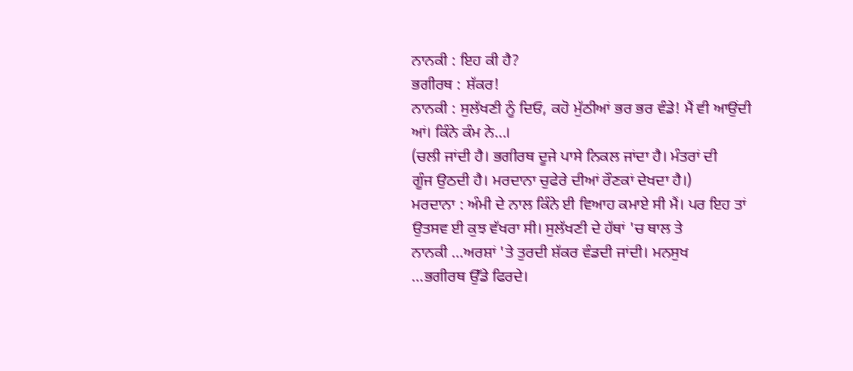ਨਾਨਕੀ : ਇਹ ਕੀ ਹੈ?
ਭਗੀਰਥ : ਸ਼ੱਕਰ!
ਨਾਨਕੀ : ਸੁਲੱਖਣੀ ਨੂੰ ਦਿਓ, ਕਹੋ ਮੁੱਠੀਆਂ ਭਰ ਭਰ ਵੰਡੇ! ਮੈਂ ਵੀ ਆਉਂਦੀ
ਆਂ। ਕਿੰਨੇ ਕੰਮ ਨੇ...।
(ਚਲੀ ਜਾਂਦੀ ਹੈ। ਭਗੀਰਥ ਦੂਜੇ ਪਾਸੇ ਨਿਕਲ ਜਾਂਦਾ ਹੈ। ਮੰਤਰਾਂ ਦੀ
ਗੂੰਜ ਉਠਦੀ ਹੈ। ਮਰਦਾਨਾ ਚੁਫੇਰੇ ਦੀਆਂ ਰੌਣਕਾਂ ਦੇਖਦਾ ਹੈ।)
ਮਰਦਾਨਾ : ਅੰਮੀ ਦੇ ਨਾਲ ਕਿੰਨੇ ਈ ਵਿਆਹ ਕਮਾਏ ਸੀ ਮੈਂ। ਪਰ ਇਹ ਤਾਂ
ਉਤਸਵ ਈ ਕੁਝ ਵੱਖਰਾ ਸੀ। ਸੁਲੱਖਣੀ ਦੇ ਹੱਥਾਂ 'ਚ ਥਾਲ ਤੇ
ਨਾਨਕੀ ...ਅਰਸ਼ਾਂ 'ਤੇ ਤੁਰਦੀ ਸ਼ੱਕਰ ਵੰਡਦੀ ਜਾਂਦੀ। ਮਨਸੁਖ
...ਭਗੀਰਥ ਉੱਡੇ ਫਿਰਦੇ।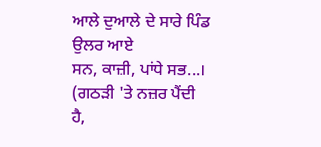ਆਲੇ ਦੁਆਲੇ ਦੇ ਸਾਰੇ ਪਿੰਡ ਉਲਰ ਆਏ
ਸਨ, ਕਾਜ਼ੀ, ਪਾਂਧੇ ਸਭ...। (ਗਠੜੀ 'ਤੇ ਨਜ਼ਰ ਪੈਂਦੀ ਹੈ,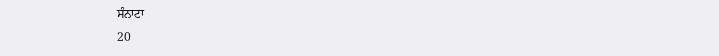ਸੰਨਾਟਾ
20